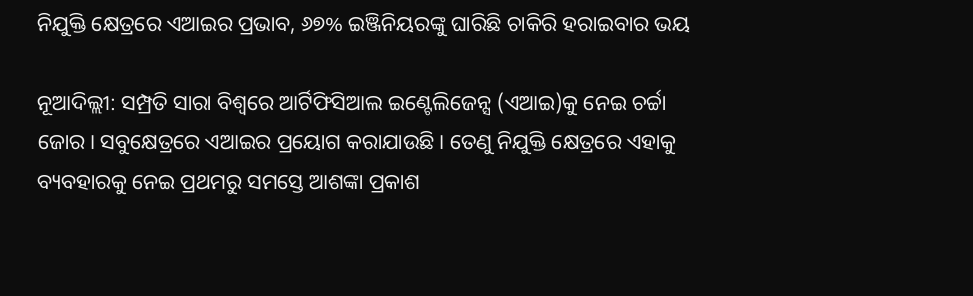ନିଯୁକ୍ତି କ୍ଷେତ୍ରରେ ଏଆଇର ପ୍ରଭାବ, ୬୭% ଇଞ୍ଜିନିୟରଙ୍କୁ ଘାରିଛି ଚାକିରି ହରାଇବାର ଭୟ

ନୂଆଦିଲ୍ଲୀ: ସମ୍ପ୍ରତି ସାରା ବିଶ୍ବରେ ଆର୍ଟିଫିସିଆଲ ଇଣ୍ଟେଲିଜେନ୍ସ (ଏଆଇ)କୁ ନେଇ ଚର୍ଚ୍ଚା ଜୋର। ସବୁକ୍ଷେତ୍ରରେ ଏଆଇର ପ୍ରୟୋଗ କରାଯାଉଛି। ତେଣୁ ନିଯୁକ୍ତି କ୍ଷେତ୍ରରେ ଏହାକୁ ବ୍ୟବହାରକୁ ନେଇ ପ୍ରଥମରୁ ସମସ୍ତେ ଆଶଙ୍କା ପ୍ରକାଶ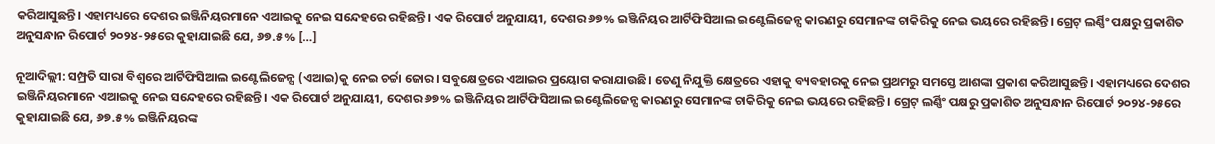କରିଆସୁଛନ୍ତି। ଏହାମଧ୍ୟରେ ଦେଶର ଇଞ୍ଜିନିୟରମାନେ ଏଆଇକୁ ନେଇ ସନ୍ଦେହରେ ରହିଛନ୍ତି। ଏକ ରିପୋର୍ଟ ଅନୁଯାୟୀ, ଦେଶର ୬୭% ଇଞ୍ଜିନିୟର ଆର୍ଟିଫିସିଆଲ ଇଣ୍ଟେଲିଜେନ୍ସ କାରଣରୁ ସେମାନଙ୍କ ଚାକିରିକୁ ନେଇ ଭୟରେ ରହିଛନ୍ତି। ଗ୍ରେଟ୍ ଲର୍ଣ୍ଣିଂ ପକ୍ଷରୁ ପ୍ରକାଶିତ ଅନୁସନ୍ଧାନ ରିପୋର୍ଟ ୨୦୨୪-୨୫ରେ କୁହାଯାଇଛି ଯେ, ୬୭.୫% […]

ନୂଆଦିଲ୍ଲୀ: ସମ୍ପ୍ରତି ସାରା ବିଶ୍ବରେ ଆର୍ଟିଫିସିଆଲ ଇଣ୍ଟେଲିଜେନ୍ସ (ଏଆଇ)କୁ ନେଇ ଚର୍ଚ୍ଚା ଜୋର। ସବୁକ୍ଷେତ୍ରରେ ଏଆଇର ପ୍ରୟୋଗ କରାଯାଉଛି। ତେଣୁ ନିଯୁକ୍ତି କ୍ଷେତ୍ରରେ ଏହାକୁ ବ୍ୟବହାରକୁ ନେଇ ପ୍ରଥମରୁ ସମସ୍ତେ ଆଶଙ୍କା ପ୍ରକାଶ କରିଆସୁଛନ୍ତି। ଏହାମଧ୍ୟରେ ଦେଶର ଇଞ୍ଜିନିୟରମାନେ ଏଆଇକୁ ନେଇ ସନ୍ଦେହରେ ରହିଛନ୍ତି। ଏକ ରିପୋର୍ଟ ଅନୁଯାୟୀ, ଦେଶର ୬୭% ଇଞ୍ଜିନିୟର ଆର୍ଟିଫିସିଆଲ ଇଣ୍ଟେଲିଜେନ୍ସ କାରଣରୁ ସେମାନଙ୍କ ଚାକିରିକୁ ନେଇ ଭୟରେ ରହିଛନ୍ତି। ଗ୍ରେଟ୍ ଲର୍ଣ୍ଣିଂ ପକ୍ଷରୁ ପ୍ରକାଶିତ ଅନୁସନ୍ଧାନ ରିପୋର୍ଟ ୨୦୨୪-୨୫ରେ କୁହାଯାଇଛି ଯେ, ୬୭.୫% ଇଞ୍ଜିନିୟରଙ୍କ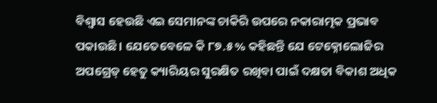ବିଶ୍ବାସ ହେଉଛି ଏଇ ସେମାନଙ୍କ ଚାକିରି ଉପରେ ନକାରାତ୍ମକ ପ୍ରଭାବ ପକାଉଛି। ଯେତେବେଳେ କି ୮୭.୫% କହିଛନ୍ତି ଯେ ଟେକ୍ନୋଲୋଜିର ଅପଗ୍ରେଡ୍ ହେତୁ କ୍ୟାରିୟର ସୁରକ୍ଷିତ ରଖିବା ପାଇଁ ଦକ୍ଷତା ବିକାଶ ଅଧିକ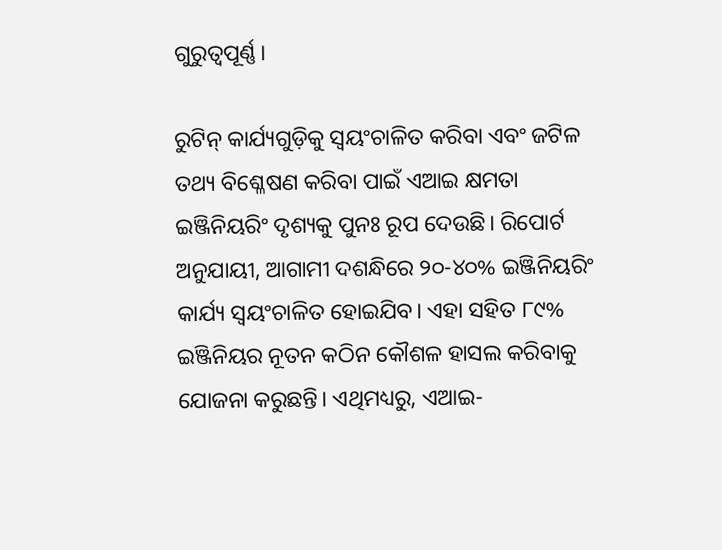ଗୁରୁତ୍ୱପୂର୍ଣ୍ଣ।

ରୁଟିନ୍ କାର୍ଯ୍ୟଗୁଡ଼ିକୁ ସ୍ୱୟଂଚାଳିତ କରିବା ଏବଂ ଜଟିଳ ତଥ୍ୟ ବିଶ୍ଳେଷଣ କରିବା ପାଇଁ ଏଆଇ କ୍ଷମତା ଇଞ୍ଜିନିୟରିଂ ଦୃଶ୍ୟକୁ ପୁନଃ ରୂପ ଦେଉଛି। ରିପୋର୍ଟ ଅନୁଯାୟୀ, ଆଗାମୀ ଦଶନ୍ଧିରେ ୨୦-୪୦% ଇଞ୍ଜିନିୟରିଂ କାର୍ଯ୍ୟ ସ୍ୱୟଂଚାଳିତ ହୋଇଯିବ। ଏହା ସହିତ ୮୯% ଇଞ୍ଜିନିୟର ନୂତନ କଠିନ କୌଶଳ ହାସଲ କରିବାକୁ ଯୋଜନା କରୁଛନ୍ତି। ଏଥିମଧ୍ୟରୁ, ଏଆଇ-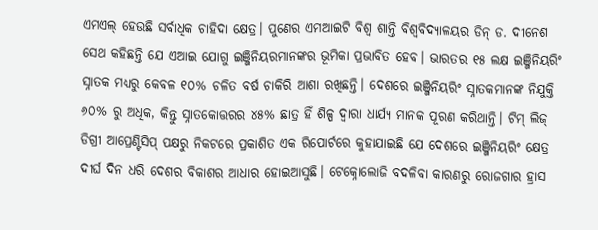ଏମଏଲ୍‌ ହେଉଛି ସର୍ବାଧିକ ଚାହିଦା କ୍ଷେତ୍ର। ପୁଣେର ଏମଆଇଟି ବିଶ୍ୱ ଶାନ୍ତି ବିଶ୍ୱବିଦ୍ୟାଳୟର ଡିନ୍ ଡ. ଦୀନେଶ ସେଥ କହିଛନ୍ତି ଯେ ଏଆଇ ଯୋଗୁ ଇଞ୍ଜିନିୟରମାନଙ୍କର ଭୂମିକା ପ୍ରଭାବିତ ହେବ। ଭାରତର ୧୫ ଲକ୍ଷ ଇଞ୍ଜିନିୟରିଂ ସ୍ନାତକ ମଧ୍ୟରୁ କେବଳ ୧୦% ଚଳିତ ବର୍ଷ ଚାକିରି ଆଶା ରଖିଛନ୍ତି। ଦେଶରେ ଇଞ୍ଜିନିୟରିଂ ସ୍ନାତକମାନଙ୍କ ନିଯୁକ୍ତି ୬୦% ରୁ ଅଧିକ, କିନ୍ତୁ ସ୍ନାତକୋତ୍ତରର ୪୫% ଛାତ୍ର ହିଁ ଶିଳ୍ପ ଦ୍ବାରା ଧାର୍ଯ୍ୟ ମାନକ ପୂରଣ କରିଥାନ୍ତି। ଟିମ୍ ଲିଜ୍ ଡିଗ୍ରୀ ଆପ୍ରେଣ୍ଟିସିପ୍‌ ପକ୍ଷରୁ ନିକଟରେ ପ୍ରକାଶିତ ଏକ ରିପୋର୍ଟରେ କୁହାଯାଇଛି ଯେ ଦେଶରେ ଇଞ୍ଜିନିୟରିଂ କ୍ଷେତ୍ର ଦୀର୍ଘ ଦିନ ଧରି ଦେଶର ବିକାଶର ଆଧାର ହୋଇଆସୁଛି। ଟେକ୍ନୋଲୋଜି ବଦଳିବା କାରଣରୁ ରୋଜଗାର ହ୍ରାସ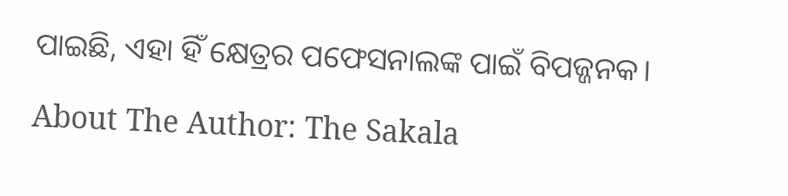ପାଇଛି, ଏହା ହିଁ କ୍ଷେତ୍ରର ପଫେସନାଲଙ୍କ ପାଇଁ ବିପଜ୍ଜନକ।

About The Author: The Sakala